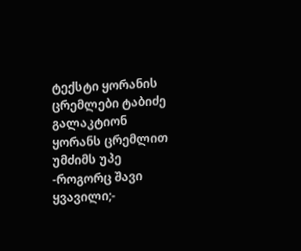ტექსტი ყორანის ცრემლები ტაბიძე გალაკტიონ ყორანს ცრემლით უმძიმს უპე -როგორც შავი ყვავილი;-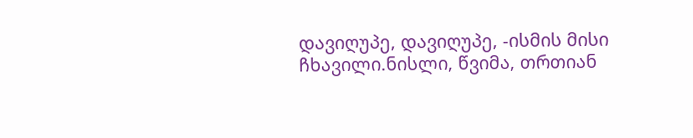დავიღუპე, დავიღუპე, -ისმის მისი ჩხავილი.ნისლი, წვიმა, თრთიან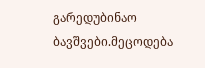გარედუბინაო ბავშვები.მეცოდება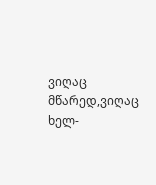ვიღაც მწარედ,ვიღაც ხელ-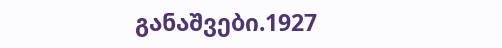განაშვები.1927